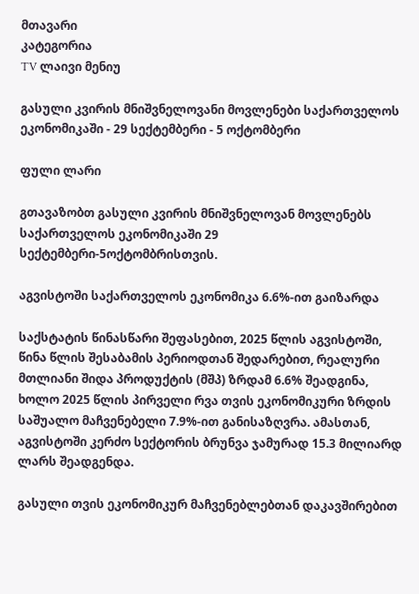მთავარი
კატეგორია
TV ლაივი მენიუ

გასული კვირის მნიშვნელოვანი მოვლენები საქართველოს ეკონომიკაში - 29 სექტემბერი - 5 ოქტომბერი

ფული ლარი

გთავაზობთ გასული კვირის მნიშვნელოვან მოვლენებს საქართველოს ეკონომიკაში 29 სექტემბერი-5ოქტომბრისთვის.

აგვისტოში საქართველოს ეკონომიკა 6.6%-ით გაიზარდა

საქსტატის წინასწარი შეფასებით, 2025 წლის აგვისტოში, წინა წლის შესაბამის პერიოდთან შედარებით, რეალური მთლიანი შიდა პროდუქტის (მშპ) ზრდამ 6.6% შეადგინა, ხოლო 2025 წლის პირველი რვა თვის ეკონომიკური ზრდის საშუალო მაჩვენებელი 7.9%-ით განისაზღვრა. ამასთან, აგვისტოში კერძო სექტორის ბრუნვა ჯამურად 15.3 მილიარდ ლარს შეადგენდა.

გასული თვის ეკონომიკურ მაჩვენებლებთან დაკავშირებით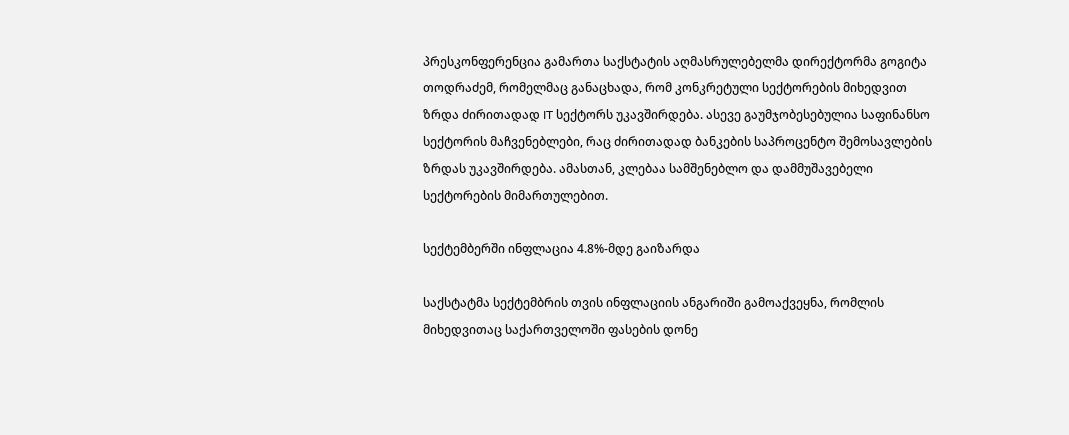პრესკონფერენცია გამართა საქსტატის აღმასრულებელმა დირექტორმა გოგიტა თოდრაძემ, რომელმაც განაცხადა, რომ კონკრეტული სექტორების მიხედვით ზრდა ძირითადად IT სექტორს უკავშირდება. ასევე გაუმჯობესებულია საფინანსო სექტორის მაჩვენებლები, რაც ძირითადად ბანკების საპროცენტო შემოსავლების ზრდას უკავშირდება. ამასთან, კლებაა სამშენებლო და დამმუშავებელი სექტორების მიმართულებით.

სექტემბერში ინფლაცია 4.8%-მდე გაიზარდა

საქსტატმა სექტემბრის თვის ინფლაციის ანგარიში გამოაქვეყნა, რომლის მიხედვითაც საქართველოში ფასების დონე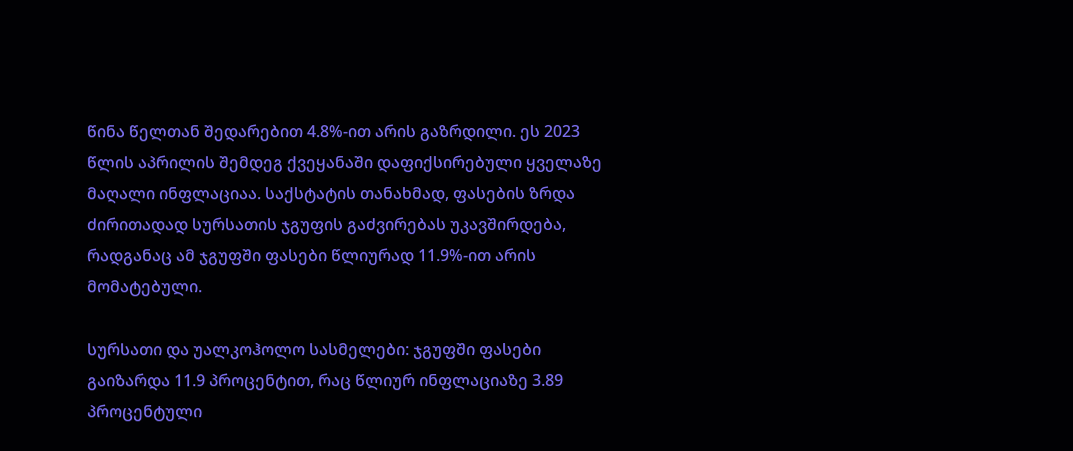წინა წელთან შედარებით 4.8%-ით არის გაზრდილი. ეს 2023 წლის აპრილის შემდეგ ქვეყანაში დაფიქსირებული ყველაზე მაღალი ინფლაციაა. საქსტატის თანახმად, ფასების ზრდა ძირითადად სურსათის ჯგუფის გაძვირებას უკავშირდება, რადგანაც ამ ჯგუფში ფასები წლიურად 11.9%-ით არის მომატებული.

სურსათი და უალკოჰოლო სასმელები: ჯგუფში ფასები გაიზარდა 11.9 პროცენტით, რაც წლიურ ინფლაციაზე 3.89 პროცენტული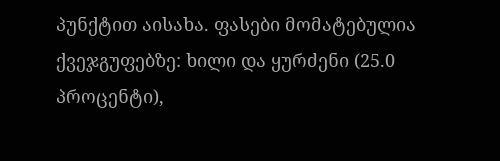პუნქტით აისახა. ფასები მომატებულია ქვეჯგუფებზე: ხილი და ყურძენი (25.0 პროცენტი),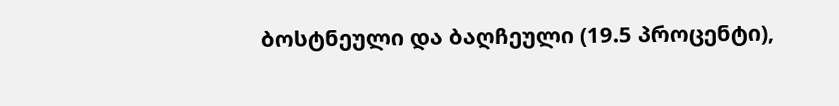ბოსტნეული და ბაღჩეული (19.5 პროცენტი),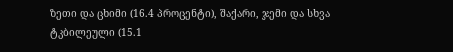ზეთი და ცხიმი (16.4 პროცენტი), შაქარი, ჯემი და სხვა ტკბილეული (15.1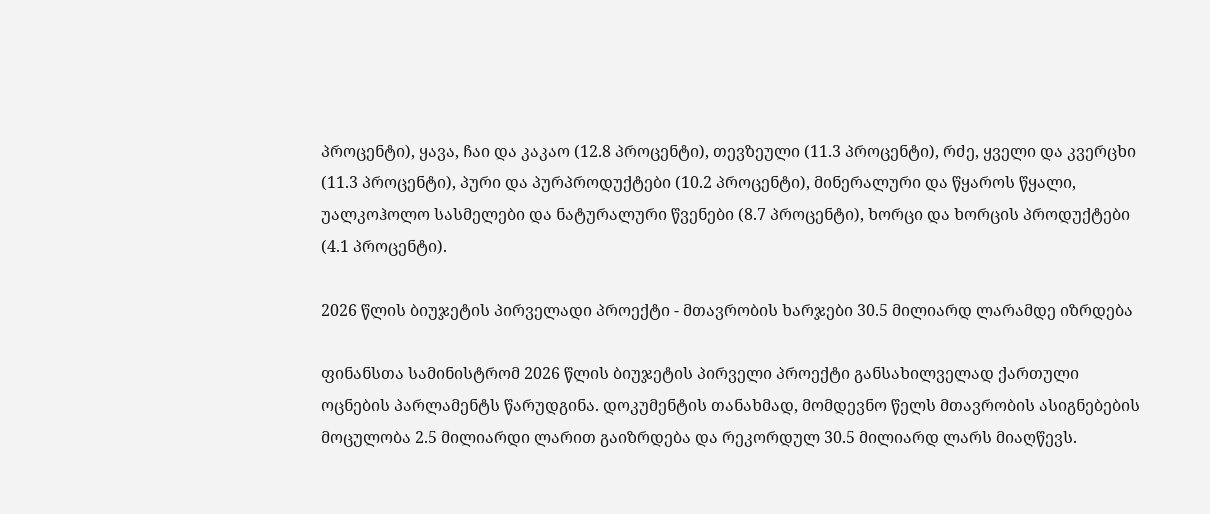პროცენტი), ყავა, ჩაი და კაკაო (12.8 პროცენტი), თევზეული (11.3 პროცენტი), რძე, ყველი და კვერცხი (11.3 პროცენტი), პური და პურპროდუქტები (10.2 პროცენტი), მინერალური და წყაროს წყალი, უალკოჰოლო სასმელები და ნატურალური წვენები (8.7 პროცენტი), ხორცი და ხორცის პროდუქტები (4.1 პროცენტი).

2026 წლის ბიუჯეტის პირველადი პროექტი - მთავრობის ხარჯები 30.5 მილიარდ ლარამდე იზრდება

ფინანსთა სამინისტრომ 2026 წლის ბიუჯეტის პირველი პროექტი განსახილველად ქართული ოცნების პარლამენტს წარუდგინა. დოკუმენტის თანახმად, მომდევნო წელს მთავრობის ასიგნებების მოცულობა 2.5 მილიარდი ლარით გაიზრდება და რეკორდულ 30.5 მილიარდ ლარს მიაღწევს.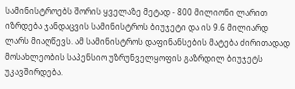სამინისტროებს შორის ყველაზე მეტად - 800 მილიონი ლარით იზრდება ჯანდაცვის სამინისტროს ბიუჯეტი და ის 9.6 მილიარდ ლარს მიაღწევს. ამ სამინისტროს დაფინანსების მატება ძირითადად მოსახლეობის საპენსიო უზრუნველყოფის გაზრდილ ბიუჯეტს უკავშირდება.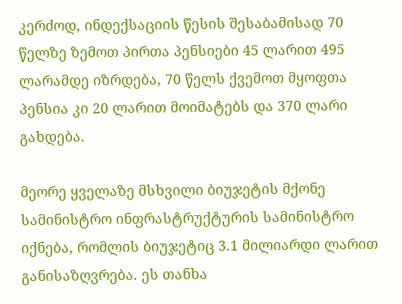კერძოდ, ინდექსაციის წესის შესაბამისად 70 წელზე ზემოთ პირთა პენსიები 45 ლარით 495 ლარამდე იზრდება, 70 წელს ქვემოთ მყოფთა პენსია კი 20 ლარით მოიმატებს და 370 ლარი გახდება.

მეორე ყველაზე მსხვილი ბიუჯეტის მქონე სამინისტრო ინფრასტრუქტურის სამინისტრო იქნება, რომლის ბიუჯეტიც 3.1 მილიარდი ლარით განისაზღვრება. ეს თანხა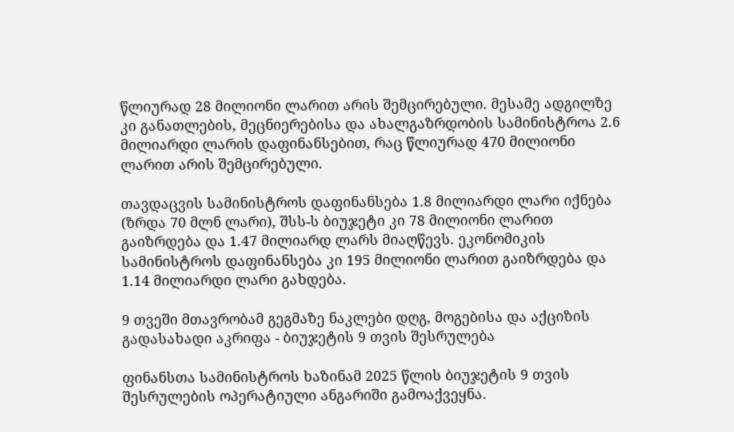წლიურად 28 მილიონი ლარით არის შემცირებული. მესამე ადგილზე კი განათლების, მეცნიერებისა და ახალგაზრდობის სამინისტროა 2.6 მილიარდი ლარის დაფინანსებით, რაც წლიურად 470 მილიონი ლარით არის შემცირებული.

თავდაცვის სამინისტროს დაფინანსება 1.8 მილიარდი ლარი იქნება (ზრდა 70 მლნ ლარი), შსს-ს ბიუჯეტი კი 78 მილიონი ლარით გაიზრდება და 1.47 მილიარდ ლარს მიაღწევს. ეკონომიკის სამინისტროს დაფინანსება კი 195 მილიონი ლარით გაიზრდება და 1.14 მილიარდი ლარი გახდება.

9 თვეში მთავრობამ გეგმაზე ნაკლები დღგ, მოგებისა და აქციზის გადასახადი აკრიფა - ბიუჯეტის 9 თვის შესრულება

ფინანსთა სამინისტროს ხაზინამ 2025 წლის ბიუჯეტის 9 თვის შესრულების ოპერატიული ანგარიში გამოაქვეყნა.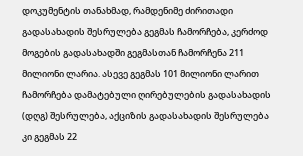დოკუმენტის თანახმად, რამდენიმე ძირითადი გადასახადის შესრულება გეგმას ჩამორჩება, კერძოდ მოგების გადასახადში გეგმასთან ჩამორჩენა 211 მილიონი ლარია. ასევე გეგმას 101 მილიონი ლარით ჩამორჩება დამატებული ღირებულების გადასახადის (დღგ) შესრულება, აქციზის გადასახადის შესრულება კი გეგმას 22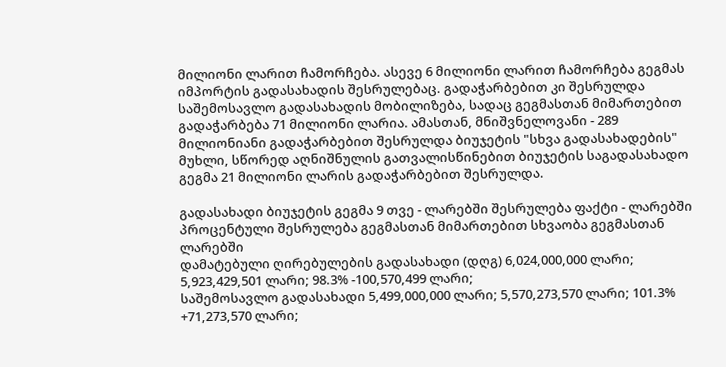მილიონი ლარით ჩამორჩება. ასევე 6 მილიონი ლარით ჩამორჩება გეგმას იმპორტის გადასახადის შესრულებაც. გადაჭარბებით კი შესრულდა საშემოსავლო გადასახადის მობილიზება, სადაც გეგმასთან მიმართებით გადაჭარბება 71 მილიონი ლარია. ამასთან, მნიშვნელოვანი - 289 მილიონიანი გადაჭარბებით შესრულდა ბიუჯეტის "სხვა გადასახადების" მუხლი, სწორედ აღნიშნულის გათვალისწინებით ბიუჯეტის საგადასახადო გეგმა 21 მილიონი ლარის გადაჭარბებით შესრულდა.

გადასახადი ბიუჯეტის გეგმა 9 თვე - ლარებში შესრულება ფაქტი - ლარებში პროცენტული შესრულება გეგმასთან მიმართებით სხვაობა გეგმასთან ლარებში
დამატებული ღირებულების გადასახადი (დღგ) 6,024,000,000 ლარი; 5,923,429,501 ლარი; 98.3% -100,570,499 ლარი;
საშემოსავლო გადასახადი 5,499,000,000 ლარი; 5,570,273,570 ლარი; 101.3% +71,273,570 ლარი;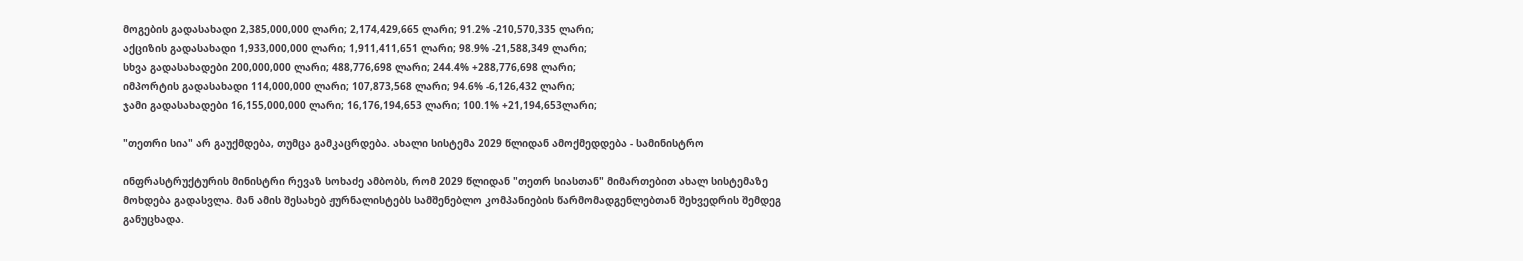მოგების გადასახადი 2,385,000,000 ლარი; 2,174,429,665 ლარი; 91.2% -210,570,335 ლარი;
აქციზის გადასახადი 1,933,000,000 ლარი; 1,911,411,651 ლარი; 98.9% -21,588,349 ლარი;
სხვა გადასახადები 200,000,000 ლარი; 488,776,698 ლარი; 244.4% +288,776,698 ლარი;
იმპორტის გადასახადი 114,000,000 ლარი; 107,873,568 ლარი; 94.6% -6,126,432 ლარი;
ჯამი გადასახადები 16,155,000,000 ლარი; 16,176,194,653 ლარი; 100.1% +21,194,653ლარი;

"თეთრი სია" არ გაუქმდება, თუმცა გამკაცრდება. ახალი სისტემა 2029 წლიდან ამოქმედდება - სამინისტრო

ინფრასტრუქტურის მინისტრი რევაზ სოხაძე ამბობს, რომ 2029 წლიდან "თეთრ სიასთან" მიმართებით ახალ სისტემაზე მოხდება გადასვლა. მან ამის შესახებ ჟურნალისტებს სამშენებლო კომპანიების წარმომადგენლებთან შეხვედრის შემდეგ განუცხადა.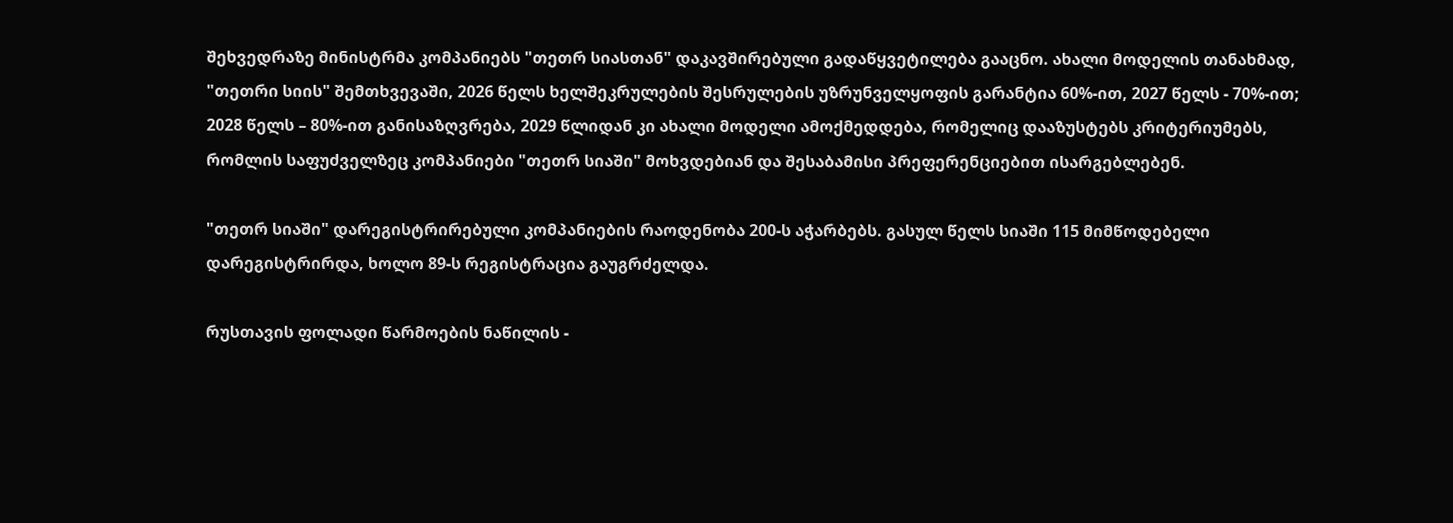შეხვედრაზე მინისტრმა კომპანიებს "თეთრ სიასთან" დაკავშირებული გადაწყვეტილება გააცნო. ახალი მოდელის თანახმად, "თეთრი სიის" შემთხვევაში, 2026 წელს ხელშეკრულების შესრულების უზრუნველყოფის გარანტია 60%-ით, 2027 წელს - 70%-ით; 2028 წელს – 80%-ით განისაზღვრება, 2029 წლიდან კი ახალი მოდელი ამოქმედდება, რომელიც დააზუსტებს კრიტერიუმებს, რომლის საფუძველზეც კომპანიები "თეთრ სიაში" მოხვდებიან და შესაბამისი პრეფერენციებით ისარგებლებენ.

"თეთრ სიაში" დარეგისტრირებული კომპანიების რაოდენობა 200-ს აჭარბებს. გასულ წელს სიაში 115 მიმწოდებელი დარეგისტრირდა, ხოლო 89-ს რეგისტრაცია გაუგრძელდა.

რუსთავის ფოლადი წარმოების ნაწილის -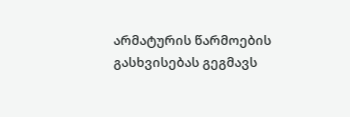არმატურის წარმოების გასხვისებას გეგმავს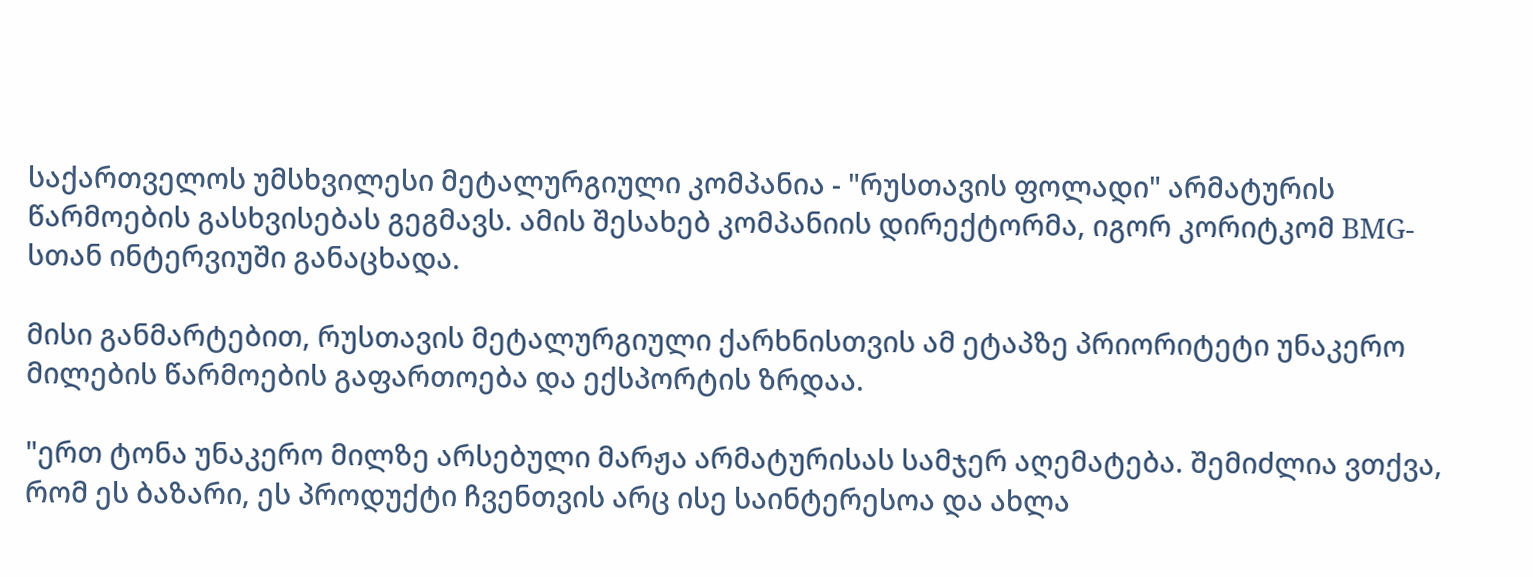საქართველოს უმსხვილესი მეტალურგიული კომპანია - "რუსთავის ფოლადი" არმატურის წარმოების გასხვისებას გეგმავს. ამის შესახებ კომპანიის დირექტორმა, იგორ კორიტკომ BMG-სთან ინტერვიუში განაცხადა.

მისი განმარტებით, რუსთავის მეტალურგიული ქარხნისთვის ამ ეტაპზე პრიორიტეტი უნაკერო მილების წარმოების გაფართოება და ექსპორტის ზრდაა.

"ერთ ტონა უნაკერო მილზე არსებული მარჟა არმატურისას სამჯერ აღემატება. შემიძლია ვთქვა, რომ ეს ბაზარი, ეს პროდუქტი ჩვენთვის არც ისე საინტერესოა და ახლა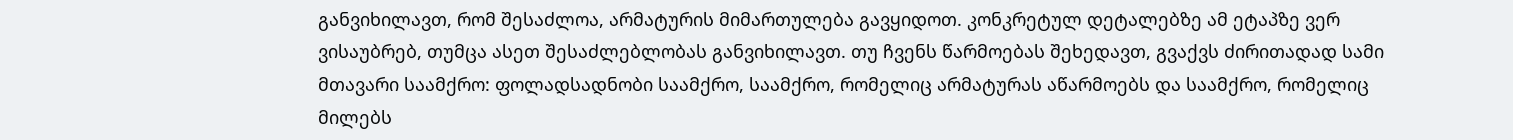განვიხილავთ, რომ შესაძლოა, არმატურის მიმართულება გავყიდოთ. კონკრეტულ დეტალებზე ამ ეტაპზე ვერ ვისაუბრებ, თუმცა ასეთ შესაძლებლობას განვიხილავთ. თუ ჩვენს წარმოებას შეხედავთ, გვაქვს ძირითადად სამი მთავარი საამქრო: ფოლადსადნობი საამქრო, საამქრო, რომელიც არმატურას აწარმოებს და საამქრო, რომელიც მილებს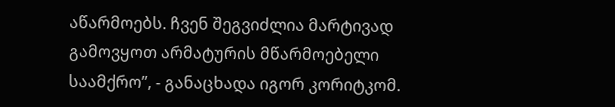აწარმოებს. ჩვენ შეგვიძლია მარტივად გამოვყოთ არმატურის მწარმოებელი საამქრო”, - განაცხადა იგორ კორიტკომ.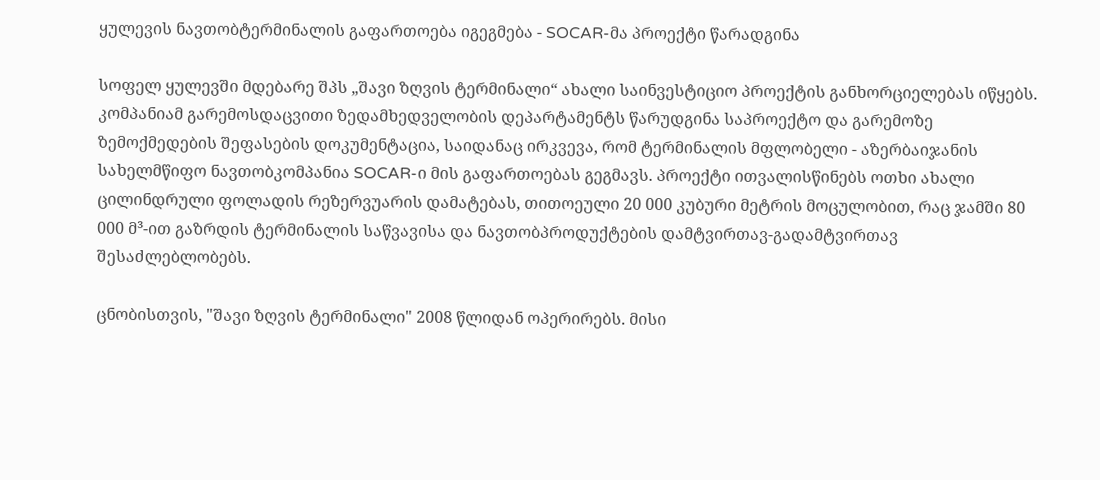ყულევის ნავთობტერმინალის გაფართოება იგეგმება - SOCAR-მა პროექტი წარადგინა

სოფელ ყულევში მდებარე შპს „შავი ზღვის ტერმინალი“ ახალი საინვესტიციო პროექტის განხორციელებას იწყებს. კომპანიამ გარემოსდაცვითი ზედამხედველობის დეპარტამენტს წარუდგინა საპროექტო და გარემოზე ზემოქმედების შეფასების დოკუმენტაცია, საიდანაც ირკვევა, რომ ტერმინალის მფლობელი - აზერბაიჯანის სახელმწიფო ნავთობკომპანია SOCAR-ი მის გაფართოებას გეგმავს. პროექტი ითვალისწინებს ოთხი ახალი ცილინდრული ფოლადის რეზერვუარის დამატებას, თითოეული 20 000 კუბური მეტრის მოცულობით, რაც ჯამში 80 000 მ³-ით გაზრდის ტერმინალის საწვავისა და ნავთობპროდუქტების დამტვირთავ-გადამტვირთავ შესაძლებლობებს.

ცნობისთვის, "შავი ზღვის ტერმინალი" 2008 წლიდან ოპერირებს. მისი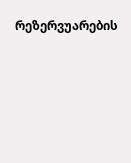რეზერვუარების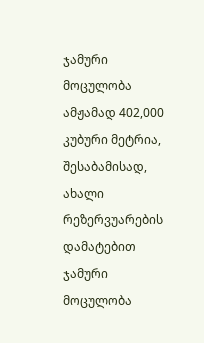ჯამური მოცულობა ამჟამად 402,000 კუბური მეტრია, შესაბამისად, ახალი რეზერვუარების დამატებით ჯამური მოცულობა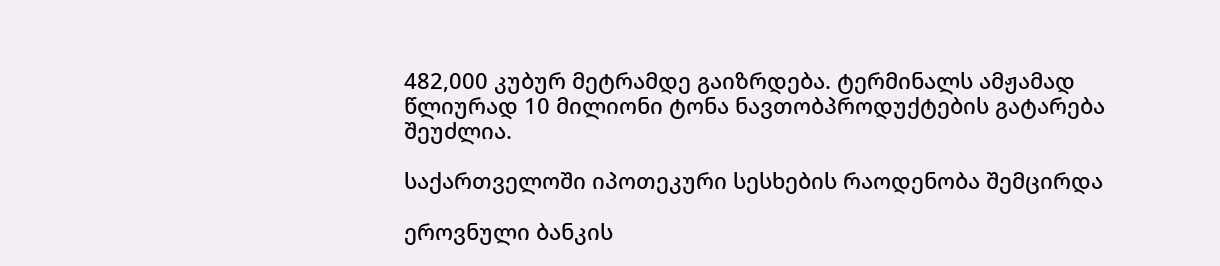482,000 კუბურ მეტრამდე გაიზრდება. ტერმინალს ამჟამად წლიურად 10 მილიონი ტონა ნავთობპროდუქტების გატარება შეუძლია.

საქართველოში იპოთეკური სესხების რაოდენობა შემცირდა

ეროვნული ბანკის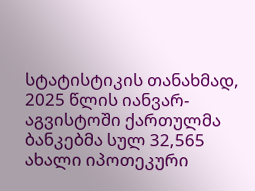სტატისტიკის თანახმად, 2025 წლის იანვარ-აგვისტოში ქართულმა ბანკებმა სულ 32,565 ახალი იპოთეკური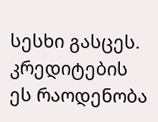სესხი გასცეს. კრედიტების ეს რაოდენობა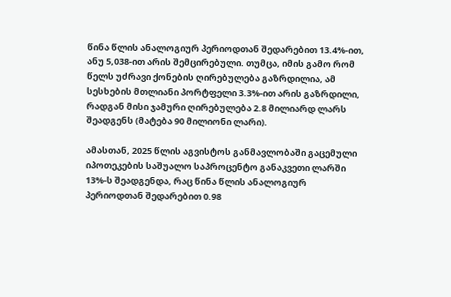წინა წლის ანალოგიურ პერიოდთან შედარებით 13.4%-ით, ანუ 5,038-ით არის შემცირებული. თუმცა, იმის გამო რომ წელს უძრავი ქონების ღირებულება გაზრდილია, ამ სესხების მთლიანი პორტფელი 3.3%-ით არის გაზრდილი, რადგან მისი ჯამური ღირებულება 2.8 მილიარდ ლარს შეადგენს (მატება 90 მილიონი ლარი).

ამასთან, 2025 წლის აგვისტოს განმავლობაში გაცემული იპოთეკების საშუალო საპროცენტო განაკვეთი ლარში 13%-ს შეადგენდა, რაც წინა წლის ანალოგიურ პერიოდთან შედარებით 0.98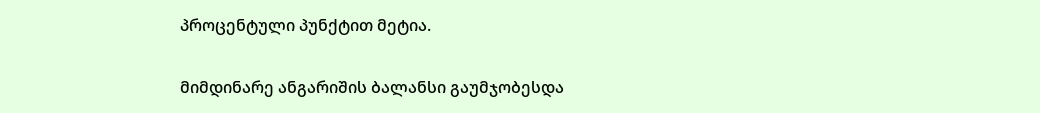პროცენტული პუნქტით მეტია.

მიმდინარე ანგარიშის ბალანსი გაუმჯობესდა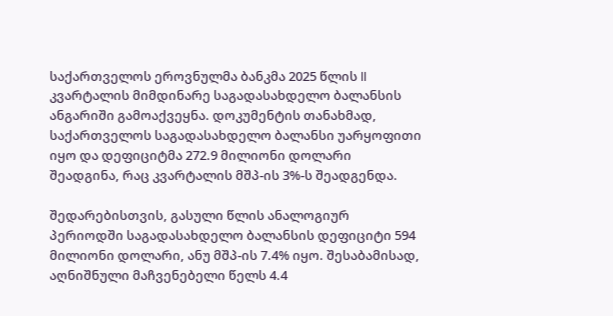საქართველოს ეროვნულმა ბანკმა 2025 წლის II კვარტალის მიმდინარე საგადასახდელო ბალანსის ანგარიში გამოაქვეყნა. დოკუმენტის თანახმად, საქართველოს საგადასახდელო ბალანსი უარყოფითი იყო და დეფიციტმა 272.9 მილიონი დოლარი შეადგინა, რაც კვარტალის მშპ-ის 3%-ს შეადგენდა.

შედარებისთვის, გასული წლის ანალოგიურ პერიოდში საგადასახდელო ბალანსის დეფიციტი 594 მილიონი დოლარი, ანუ მშპ-ის 7.4% იყო. შესაბამისად, აღნიშნული მაჩვენებელი წელს 4.4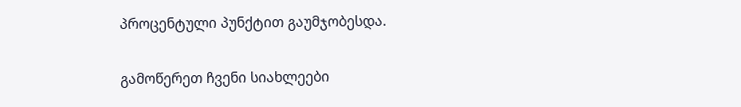პროცენტული პუნქტით გაუმჯობესდა.

გამოწერეთ ჩვენი სიახლეები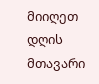მიიღეთ დღის მთავარი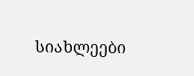სიახლეები